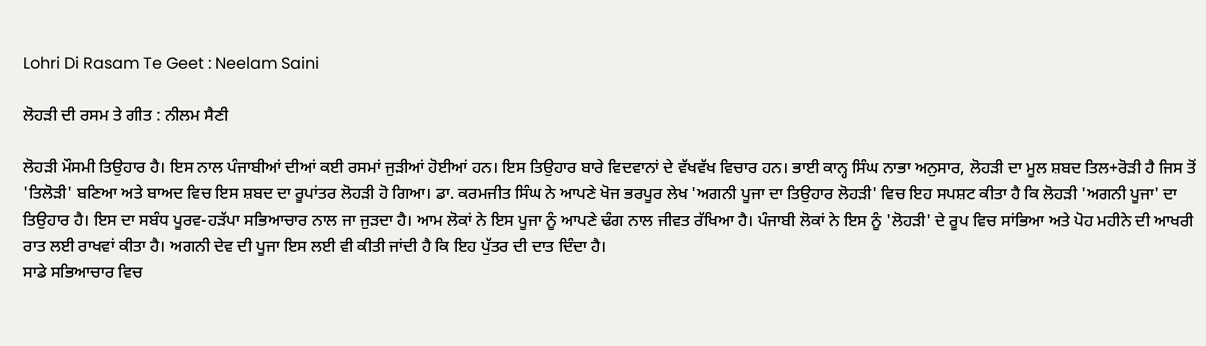Lohri Di Rasam Te Geet : Neelam Saini

ਲੋਹੜੀ ਦੀ ਰਸਮ ਤੇ ਗੀਤ : ਨੀਲਮ ਸੈਣੀ

ਲੋਹੜੀ ਮੌਸਮੀ ਤਿਉਹਾਰ ਹੈ। ਇਸ ਨਾਲ ਪੰਜਾਬੀਆਂ ਦੀਆਂ ਕਈ ਰਸਮਾਂ ਜੁੜੀਆਂ ਹੋਈਆਂ ਹਨ। ਇਸ ਤਿਉਹਾਰ ਬਾਰੇ ਵਿਦਵਾਨਾਂ ਦੇ ਵੱਖਵੱਖ ਵਿਚਾਰ ਹਨ। ਭਾਈ ਕਾਨ੍ਹ ਸਿੰਘ ਨਾਭਾ ਅਨੁਸਾਰ, ਲੋਹੜੀ ਦਾ ਮੂਲ ਸ਼ਬਦ ਤਿਲ+ਰੋੜੀ ਹੈ ਜਿਸ ਤੋਂ 'ਤਿਲੋੜੀ' ਬਣਿਆ ਅਤੇ ਬਾਅਦ ਵਿਚ ਇਸ ਸ਼ਬਦ ਦਾ ਰੂਪਾਂਤਰ ਲੋਹੜੀ ਹੋ ਗਿਆ। ਡਾ. ਕਰਮਜੀਤ ਸਿੰਘ ਨੇ ਆਪਣੇ ਖੋਜ ਭਰਪੂਰ ਲੇਖ 'ਅਗਨੀ ਪੂਜਾ ਦਾ ਤਿਉਹਾਰ ਲੋਹੜੀ' ਵਿਚ ਇਹ ਸਪਸ਼ਟ ਕੀਤਾ ਹੈ ਕਿ ਲੋਹੜੀ 'ਅਗਨੀ ਪੂਜਾ' ਦਾ ਤਿਉਹਾਰ ਹੈ। ਇਸ ਦਾ ਸਬੰਧ ਪੂਰਵ-ਹੜੱਪਾ ਸਭਿਆਚਾਰ ਨਾਲ ਜਾ ਜੁੜਦਾ ਹੈ। ਆਮ ਲੋਕਾਂ ਨੇ ਇਸ ਪੂਜਾ ਨੂੰ ਆਪਣੇ ਢੰਗ ਨਾਲ ਜੀਵਤ ਰੱਖਿਆ ਹੈ। ਪੰਜਾਬੀ ਲੋਕਾਂ ਨੇ ਇਸ ਨੂੰ 'ਲੋਹੜੀ' ਦੇ ਰੂਪ ਵਿਚ ਸਾਂਭਿਆ ਅਤੇ ਪੋਹ ਮਹੀਨੇ ਦੀ ਆਖਰੀ ਰਾਤ ਲਈ ਰਾਖਵਾਂ ਕੀਤਾ ਹੈ। ਅਗਨੀ ਦੇਵ ਦੀ ਪੂਜਾ ਇਸ ਲਈ ਵੀ ਕੀਤੀ ਜਾਂਦੀ ਹੈ ਕਿ ਇਹ ਪੁੱਤਰ ਦੀ ਦਾਤ ਦਿੰਦਾ ਹੈ।
ਸਾਡੇ ਸਭਿਆਚਾਰ ਵਿਚ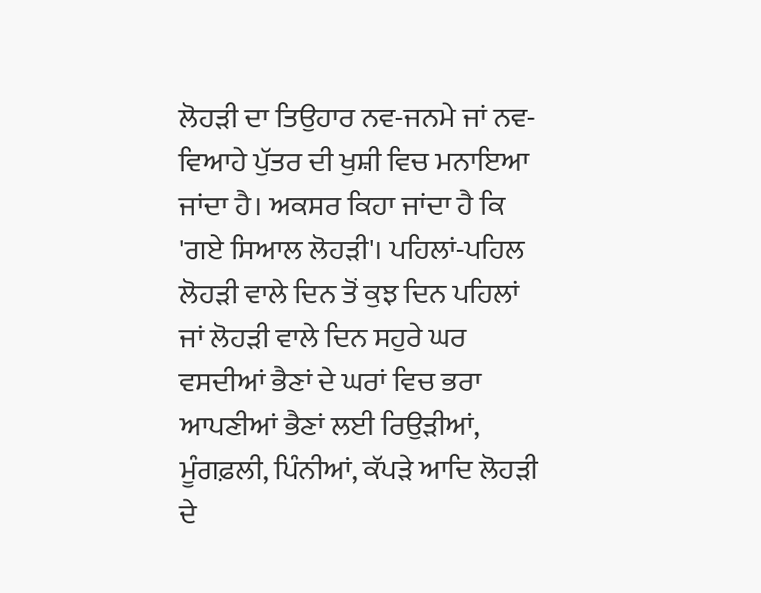ਲੋਹੜੀ ਦਾ ਤਿਉਹਾਰ ਨਵ-ਜਨਮੇ ਜਾਂ ਨਵ-ਵਿਆਹੇ ਪੁੱਤਰ ਦੀ ਖੁਸ਼ੀ ਵਿਚ ਮਨਾਇਆ ਜਾਂਦਾ ਹੈ। ਅਕਸਰ ਕਿਹਾ ਜਾਂਦਾ ਹੈ ਕਿ 'ਗਏ ਸਿਆਲ ਲੋਹੜੀ'। ਪਹਿਲਾਂ-ਪਹਿਲ ਲੋਹੜੀ ਵਾਲੇ ਦਿਨ ਤੋਂ ਕੁਝ ਦਿਨ ਪਹਿਲਾਂ ਜਾਂ ਲੋਹੜੀ ਵਾਲੇ ਦਿਨ ਸਹੁਰੇ ਘਰ ਵਸਦੀਆਂ ਭੈਣਾਂ ਦੇ ਘਰਾਂ ਵਿਚ ਭਰਾ ਆਪਣੀਆਂ ਭੈਣਾਂ ਲਈ ਰਿਉੜੀਆਂ, ਮੂੰਗਫ਼ਲੀ, ਪਿੰਨੀਆਂ, ਕੱਪੜੇ ਆਦਿ ਲੋਹੜੀ ਦੇ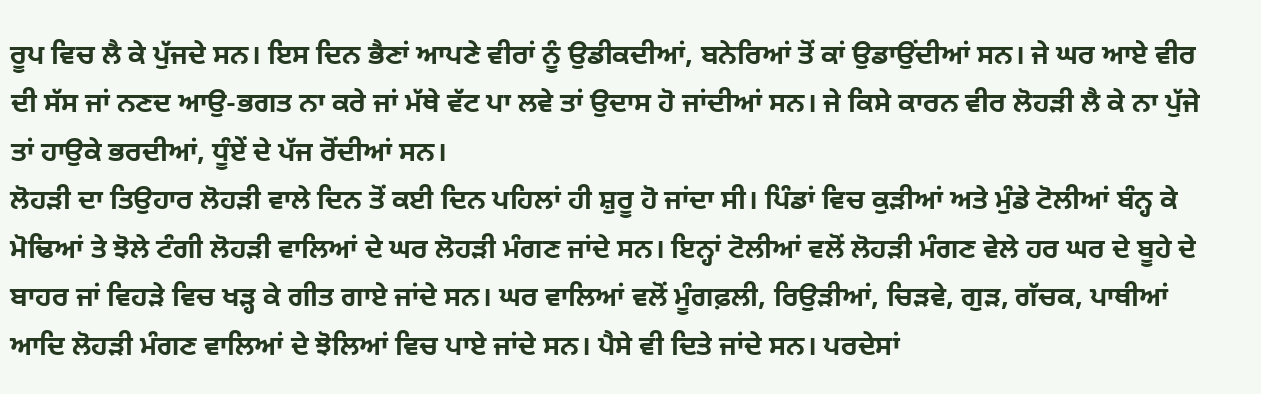ਰੂਪ ਵਿਚ ਲੈ ਕੇ ਪੁੱਜਦੇ ਸਨ। ਇਸ ਦਿਨ ਭੈਣਾਂ ਆਪਣੇ ਵੀਰਾਂ ਨੂੰ ਉਡੀਕਦੀਆਂ, ਬਨੇਰਿਆਂ ਤੋਂ ਕਾਂ ਉਡਾਉਂਦੀਆਂ ਸਨ। ਜੇ ਘਰ ਆਏ ਵੀਰ ਦੀ ਸੱਸ ਜਾਂ ਨਣਦ ਆਉ-ਭਗਤ ਨਾ ਕਰੇ ਜਾਂ ਮੱਥੇ ਵੱਟ ਪਾ ਲਵੇ ਤਾਂ ਉਦਾਸ ਹੋ ਜਾਂਦੀਆਂ ਸਨ। ਜੇ ਕਿਸੇ ਕਾਰਨ ਵੀਰ ਲੋਹੜੀ ਲੈ ਕੇ ਨਾ ਪੁੱਜੇ ਤਾਂ ਹਾਉਕੇ ਭਰਦੀਆਂ, ਧੂੰਏਂ ਦੇ ਪੱਜ ਰੋਂਦੀਆਂ ਸਨ।
ਲੋਹੜੀ ਦਾ ਤਿਉਹਾਰ ਲੋਹੜੀ ਵਾਲੇ ਦਿਨ ਤੋਂ ਕਈ ਦਿਨ ਪਹਿਲਾਂ ਹੀ ਸ਼ੁਰੂ ਹੋ ਜਾਂਦਾ ਸੀ। ਪਿੰਡਾਂ ਵਿਚ ਕੁੜੀਆਂ ਅਤੇ ਮੁੰਡੇ ਟੋਲੀਆਂ ਬੰਨ੍ਹ ਕੇ ਮੋਢਿਆਂ ਤੇ ਝੋਲੇ ਟੰਗੀ ਲੋਹੜੀ ਵਾਲਿਆਂ ਦੇ ਘਰ ਲੋਹੜੀ ਮੰਗਣ ਜਾਂਦੇ ਸਨ। ਇਨ੍ਹਾਂ ਟੋਲੀਆਂ ਵਲੋਂ ਲੋਹੜੀ ਮੰਗਣ ਵੇਲੇ ਹਰ ਘਰ ਦੇ ਬੂਹੇ ਦੇ ਬਾਹਰ ਜਾਂ ਵਿਹੜੇ ਵਿਚ ਖੜ੍ਹ ਕੇ ਗੀਤ ਗਾਏ ਜਾਂਦੇ ਸਨ। ਘਰ ਵਾਲਿਆਂ ਵਲੋਂ ਮੂੰਗਫ਼ਲੀ, ਰਿਉੜੀਆਂ, ਚਿੜਵੇ, ਗੁੜ, ਗੱਚਕ, ਪਾਥੀਆਂ ਆਦਿ ਲੋਹੜੀ ਮੰਗਣ ਵਾਲਿਆਂ ਦੇ ਝੋਲਿਆਂ ਵਿਚ ਪਾਏ ਜਾਂਦੇ ਸਨ। ਪੈਸੇ ਵੀ ਦਿਤੇ ਜਾਂਦੇ ਸਨ। ਪਰਦੇਸਾਂ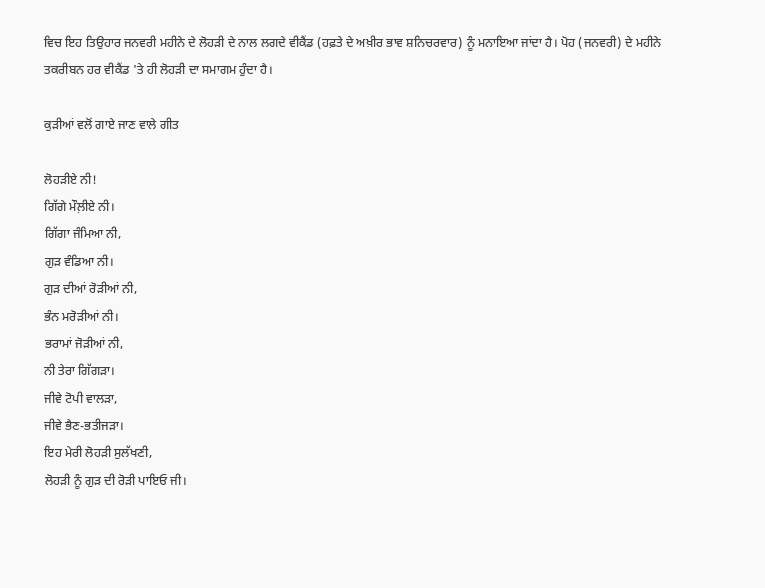ਵਿਚ ਇਹ ਤਿਉਹਾਰ ਜਨਵਰੀ ਮਹੀਨੇ ਦੇ ਲੋਹੜੀ ਦੇ ਨਾਲ ਲਗਦੇ ਵੀਕੈਂਡ (ਹਫ਼ਤੇ ਦੇ ਅਖ਼ੀਰ ਭਾਵ ਸ਼ਨਿਚਰਵਾਰ) ਨੂੰ ਮਨਾਇਆ ਜਾਂਦਾ ਹੈ। ਪੋਹ (ਜਨਵਰੀ) ਦੇ ਮਹੀਨੇ ਤਕਰੀਬਨ ਹਰ ਵੀਕੈਂਡ 'ਤੇ ਹੀ ਲੋਹੜੀ ਦਾ ਸਮਾਗਮ ਹੁੰਦਾ ਹੈ।

ਕੁੜੀਆਂ ਵਲੋਂ ਗਾਏ ਜਾਣ ਵਾਲੇ ਗੀਤ

ਲੋਹੜੀਏ ਨੀ!
ਗਿੱਗੇ ਮੌਲ਼ੀਏ ਨੀ।
ਗਿੱਗਾ ਜੰਮਿਆ ਨੀ,
ਗੁੜ ਵੰਡਿਆ ਨੀ।
ਗੁੜ ਦੀਆਂ ਰੋੜੀਆਂ ਨੀ,
ਭੰਨ ਮਰੋੜੀਆਂ ਨੀ।
ਭਰਾਮਾਂ ਜੋੜੀਆਂ ਨੀ,
ਨੀ ਤੇਰਾ ਗਿੱਗੜਾ।
ਜੀਵੇ ਟੋਪੀ ਵਾਲੜਾ,
ਜੀਵੇ ਭੈਣ-ਭਤੀਜੜਾ।
ਇਹ ਮੇਰੀ ਲੋਹੜੀ ਸੁਲੱਖਣੀ,
ਲੋਹੜੀ ਨੂੰ ਗੁੜ ਦੀ ਰੋੜੀ ਪਾਇਓ ਜੀ।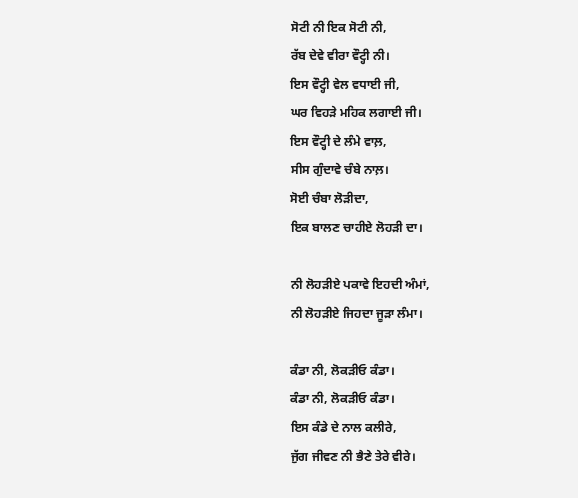ਸੋਟੀ ਨੀ ਇਕ ਸੋਟੀ ਨੀ,
ਰੱਬ ਦੇਵੇ ਵੀਰਾ ਵੌਟ੍ਹੀ ਨੀ।
ਇਸ ਵੌਟ੍ਹੀ ਵੇਲ ਵਧਾਈ ਜੀ,
ਘਰ ਵਿਹੜੇ ਮਹਿਕ ਲਗਾਈ ਜੀ।
ਇਸ ਵੌਟ੍ਹੀ ਦੇ ਲੰਮੇ ਵਾਲ਼,
ਸੀਸ ਗੁੰਦਾਵੇ ਚੰਬੇ ਨਾਲ਼।
ਸੋਈ ਚੰਬਾ ਲੋੜੀਦਾ,
ਇਕ ਬਾਲਣ ਚਾਹੀਏ ਲੋਹੜੀ ਦਾ।

ਨੀ ਲੋਹੜੀਏ ਪਕਾਵੇ ਇਹਦੀ ਅੰਮਾਂ,
ਨੀ ਲੋਹੜੀਏ ਜਿਹਦਾ ਜੂੜਾ ਲੰਮਾ।

ਕੰਡਾ ਨੀ, ਲੋਕੜੀਓ ਕੰਡਾ।
ਕੰਡਾ ਨੀ, ਲੋਕੜੀਓ ਕੰਡਾ।
ਇਸ ਕੰਡੇ ਦੇ ਨਾਲ ਕਲੀਰੇ,
ਜੁੱਗ ਜੀਵਣ ਨੀ ਭੈਣੇ ਤੇਰੇ ਵੀਰੇ।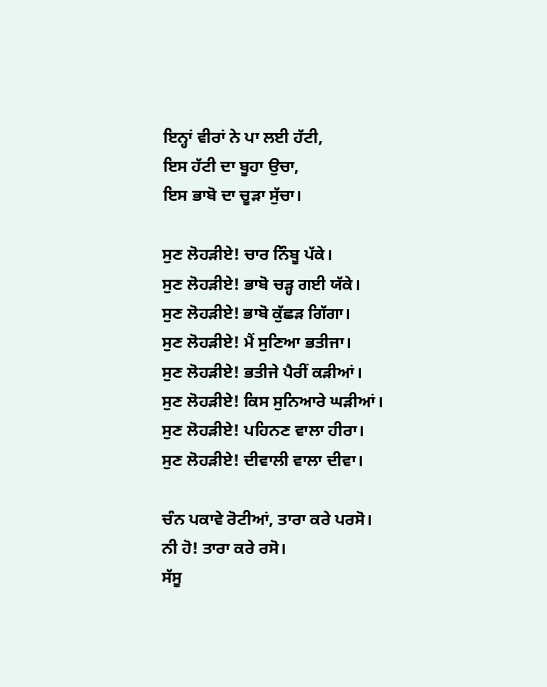ਇਨ੍ਹਾਂ ਵੀਰਾਂ ਨੇ ਪਾ ਲਈ ਹੱਟੀ,
ਇਸ ਹੱਟੀ ਦਾ ਬੂਹਾ ਉਚਾ,
ਇਸ ਭਾਬੋ ਦਾ ਚੂੜਾ ਸੁੱਚਾ।

ਸੁਣ ਲੋਹੜੀਏ! ਚਾਰ ਨਿੰਬੂ ਪੱਕੇ।
ਸੁਣ ਲੋਹੜੀਏ! ਭਾਬੋ ਚੜ੍ਹ ਗਈ ਯੱਕੇ।
ਸੁਣ ਲੋਹੜੀਏ! ਭਾਬੋ ਕੁੱਛੜ ਗਿੱਗਾ।
ਸੁਣ ਲੋਹੜੀਏ! ਮੈਂ ਸੁਣਿਆ ਭਤੀਜਾ।
ਸੁਣ ਲੋਹੜੀਏ! ਭਤੀਜੇ ਪੈਰੀਂ ਕੜੀਆਂ।
ਸੁਣ ਲੋਹੜੀਏ! ਕਿਸ ਸੁਨਿਆਰੇ ਘੜੀਆਂ।
ਸੁਣ ਲੋਹੜੀਏ! ਪਹਿਨਣ ਵਾਲਾ ਹੀਰਾ।
ਸੁਣ ਲੋਹੜੀਏ! ਦੀਵਾਲੀ ਵਾਲਾ ਦੀਵਾ।

ਚੰਨ ਪਕਾਵੇ ਰੋਟੀਆਂ, ਤਾਰਾ ਕਰੇ ਪਰਸੋ।
ਨੀ ਹੋ! ਤਾਰਾ ਕਰੇ ਰਸੋ।
ਸੱਸੂ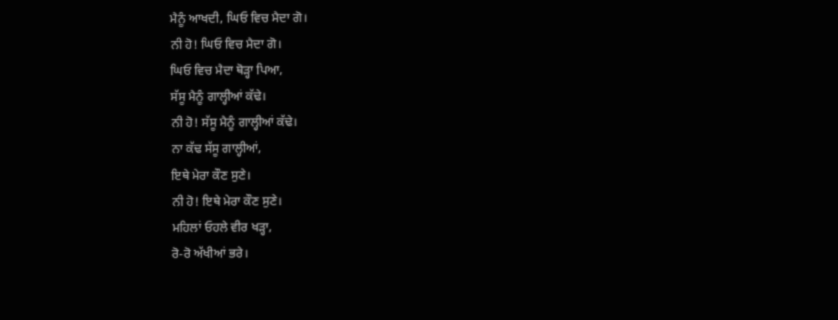ਮੈਨੂੰ ਆਖਦੀ, ਘਿਓ ਵਿਚ ਮੈਦਾ ਗੋ।
ਨੀ ਹੋ! ਘਿਓ ਵਿਚ ਮੈਦਾ ਗੋ।
ਘਿਓ ਵਿਚ ਮੈਦਾ ਥੋੜ੍ਹਾ ਪਿਆ,
ਸੱਸੂ ਮੈਨੂੰ ਗਾਲ੍ਹੀਆਂ ਕੱਢੇ।
ਨੀ ਹੋ! ਸੱਸੂ ਮੈਨੂੰ ਗਾਲ੍ਹੀਆਂ ਕੱਢੇ।
ਨਾ ਕੱਢ ਸੱਸੂ ਗਾਲ੍ਹੀਆਂ,
ਇਥੇ ਮੇਰਾ ਕੌਣ ਸੁਣੇ।
ਨੀ ਹੋ! ਇਥੇ ਮੇਰਾ ਕੌਣ ਸੁਣੇ।
ਮਹਿਲਾਂ ਓਹਲੇ ਵੀਰ ਖੜ੍ਹਾ,
ਰੋ-ਰੋ ਅੱਖੀਆਂ ਭਰੇ।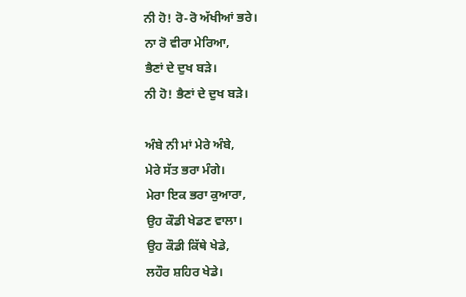ਨੀ ਹੋ! ਰੋ-ਰੋ ਅੱਖੀਆਂ ਭਰੇ।
ਨਾ ਰੋ ਵੀਰਾ ਮੇਰਿਆ,
ਭੈਣਾਂ ਦੇ ਦੁਖ ਬੜੇ।
ਨੀ ਹੋ! ਭੈਣਾਂ ਦੇ ਦੁਖ ਬੜੇ।

ਅੰਬੇ ਨੀ ਮਾਂ ਮੇਰੇ ਅੰਬੇ,
ਮੇਰੇ ਸੱਤ ਭਰਾ ਮੰਗੇ।
ਮੇਰਾ ਇਕ ਭਰਾ ਕੁਆਰਾ,
ਉਹ ਕੌਡੀ ਖੇਡਣ ਵਾਲਾ।
ਉਹ ਕੌਡੀ ਕਿੱਥੇ ਖੇਡੇ,
ਲਹੌਰ ਸ਼ਹਿਰ ਖੇਡੇ।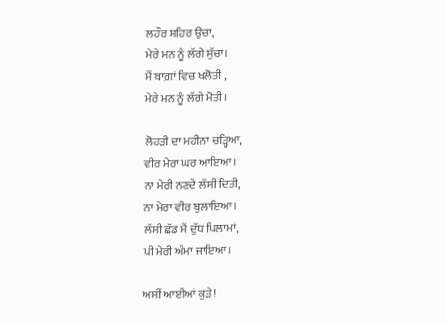ਲਹੌਰ ਸ਼ਹਿਰ ਉਚਾ,
ਮੇਰੇ ਮਨ ਨੂੰ ਲੱਗੇ ਸੁੱਚਾ।
ਮੈਂ ਬਾਗ਼ਾਂ ਵਿਚ ਖਲੋਤੀ ,
ਮੇਰੇ ਮਨ ਨੂੰ ਲੱਗੇ ਮੋਤੀ।

ਲੋਹੜੀ ਦਾ ਮਹੀਨਾ ਚੜ੍ਹਿਆ,
ਵੀਰ ਮੇਰਾ ਘਰ ਆਇਆ।
ਨਾ ਮੇਰੀ ਨਣਦੇ ਲੱਸੀ ਦਿਤੀ,
ਨਾ ਮੇਰਾ ਵੀਰ ਬੁਲਾਇਆ।
ਲੱਸੀ ਛੱਡ ਮੈਂ ਦੁੱਧ ਪਿਲਾਮਾਂ,
ਪੀ ਮੇਰੀ ਅੰਮਾ ਜਾਇਆ।

ਅਸੀਂ ਆਈਆਂ ਕੁੜੇ!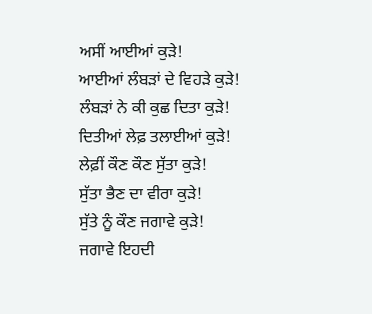ਅਸੀਂ ਆਈਆਂ ਕੁੜੇ!
ਆਈਆਂ ਲੰਬੜਾਂ ਦੇ ਵਿਹੜੇ ਕੁੜੇ!
ਲੰਬੜਾਂ ਨੇ ਕੀ ਕੁਛ ਦਿਤਾ ਕੁੜੇ!
ਦਿਤੀਆਂ ਲੇਫ਼ ਤਲਾਈਆਂ ਕੁੜੇ!
ਲੇਫ਼ੀਂ ਕੌਣ ਕੌਣ ਸੁੱਤਾ ਕੁੜੇ!
ਸੁੱਤਾ ਭੈਣ ਦਾ ਵੀਰਾ ਕੁੜੇ!
ਸੁੱਤੇ ਨੂੰ ਕੌਣ ਜਗਾਵੇ ਕੁੜੇ!
ਜਗਾਵੇ ਇਹਦੀ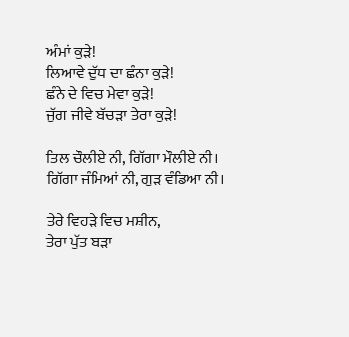ਅੰਮਾਂ ਕੁੜੇ!
ਲਿਆਵੇ ਦੁੱਧ ਦਾ ਛੰਨਾ ਕੁੜੇ!
ਛੰਨੇ ਦੇ ਵਿਚ ਮੇਵਾ ਕੁੜੇ!
ਜੁੱਗ ਜੀਵੇ ਬੱਚੜਾ ਤੇਰਾ ਕੁੜੇ!

ਤਿਲ ਚੌਲੀਏ ਨੀ, ਗਿੱਗਾ ਮੌਲੀਏ ਨੀ।
ਗਿੱਗਾ ਜੰਮਿਆਂ ਨੀ, ਗੁੜ ਵੰਡਿਆ ਨੀ।

ਤੇਰੇ ਵਿਹੜੇ ਵਿਚ ਮਸ਼ੀਨ,
ਤੇਰਾ ਪੁੱਤ ਬੜਾ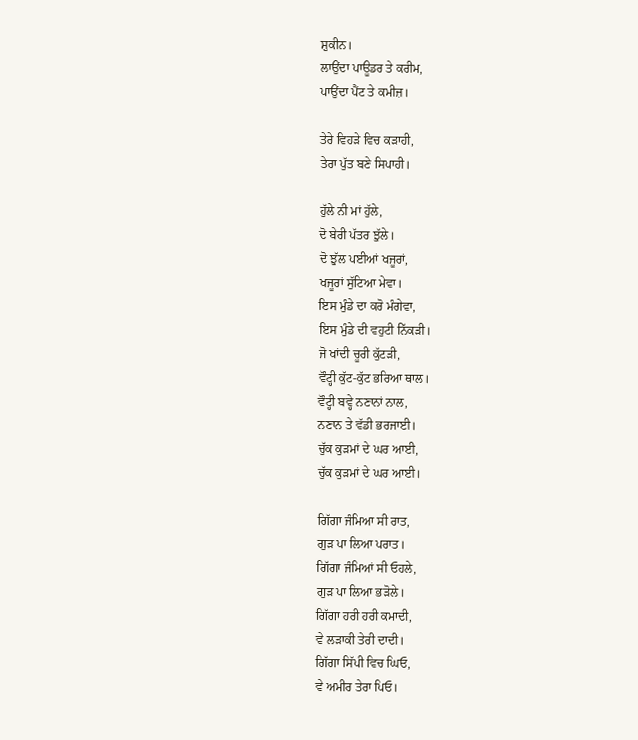ਸ਼ੁਕੀਨ।
ਲਾਉਂਦਾ ਪਾਊਡਰ ਤੇ ਕਰੀਮ,
ਪਾਉਂਦਾ ਪੈਂਟ ਤੇ ਕਮੀਜ਼।

ਤੇਰੇ ਵਿਹੜੇ ਵਿਚ ਕੜਾਹੀ,
ਤੇਰਾ ਪੁੱਤ ਬਣੇ ਸਿਪਾਹੀ।

ਹੁੱਲੇ ਨੀ ਮਾਂ ਹੁੱਲੇ,
ਦੋ ਬੇਰੀ ਪੱਤਰ ਝੁੱਲੇ।
ਦੋ ਝੁੱਲ ਪਈਆਂ ਖਜੂਰਾਂ,
ਖਜੂਰਾਂ ਸੁੱਟਿਆ ਮੇਵਾ।
ਇਸ ਮੁੰਡੇ ਦਾ ਕਰੋ ਮੰਗੇਵਾ,
ਇਸ ਮੁੰਡੇ ਦੀ ਵਹੁਟੀ ਨਿੱਕੜੀ।
ਜੋ ਖਾਂਦੀ ਚੂਰੀ ਕੁੱਟੜੀ,
ਵੌਟ੍ਹੀ ਕੁੱਟ-ਕੁੱਟ ਭਰਿਆ ਥਾਲ।
ਵੌਟ੍ਹੀ ਬਵ੍ਹੇ ਨਣਾਨਾਂ ਨਾਲ,
ਨਣਾਨ ਤੇ ਵੱਡੀ ਭਰਜਾਈ।
ਚੁੱਕ ਕੁੜਮਾਂ ਦੇ ਘਰ ਆਈ,
ਚੁੱਕ ਕੁੜਮਾਂ ਦੇ ਘਰ ਆਈ।

ਗਿੱਗਾ ਜੰਮਿਆ ਸੀ ਰਾਤ,
ਗੁੜ ਪਾ ਲਿਆ ਪਰਾਤ।
ਗਿੱਗਾ ਜੰਮਿਆਂ ਸੀ ਓਹਲੇ,
ਗੁੜ ਪਾ ਲਿਆ ਭੜੋਲੇ।
ਗਿੱਗਾ ਹਰੀ ਹਰੀ ਕਮਾਦੀ,
ਵੇ ਲੜਾਕੀ ਤੇਰੀ ਦਾਦੀ।
ਗਿੱਗਾ ਸਿੱਪੀ ਵਿਚ ਘਿਓ,
ਵੇ ਅਮੀਰ ਤੇਰਾ ਪਿਓ।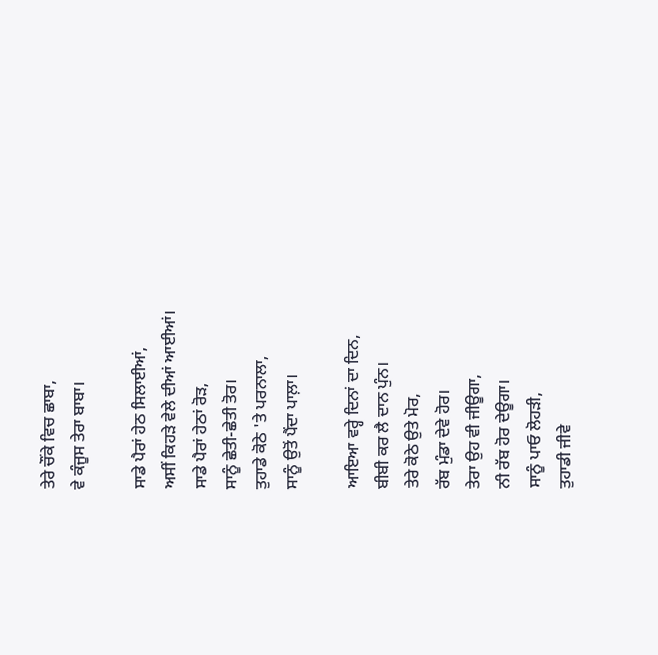ਤੇਰੇ ਚੌਂਕੇ ਵਿਚ ਛਾਬਾ,
ਵੇ ਕੰਜੂਸ ਤੇਰਾ ਬਾਬਾ।

ਸਾਡੇ ਪੈਰਾਂ ਹੇਠ ਸਿਲਾਈਆਂ,
ਅਸੀਂ ਕਿਹੜੇ ਵੇਲੇ ਦੀਆਂ ਆਈਆਂ।
ਸਾਡੇ ਪੈਰਾਂ ਹੇਠਾਂ ਰੋੜ,
ਸਾਨੂੰ ਛੇਤੀ-ਛੇਤੀ ਤੋਰ।
ਤੁਹਾਡੇ ਕੋਠੇ 'ਤੇ ਪਰਨਾਲਾ,
ਸਾਨੂੰ ਉਤੋਂ ਪੈਂਦਾ ਪਾਲ਼ਾ।

ਆਇਆ ਵਰ੍ਹੇ ਦਿਨਾਂ ਦਾ ਦਿਨ,
ਬੀਬੀ ਕਰ ਲੈ ਦਾਨ ਪੁੰਨ।
ਤੇਰੇ ਕੋਠੇ ਉਤੇ ਮੋਰ,
ਰੱਬ ਮੁੰਡਾ ਦੇਵੇ ਹੋਰ।
ਤੇਰਾ ਉਹ ਵੀ ਜੀਊਗਾ,
ਨੀ ਰੱਬ ਹੋਰ ਦੇਊਗਾ।
ਸਾਨੂੰ ਪਾਓ ਲੋਹੜੀ,
ਤੁਹਾਡੀ ਜੀਵੇ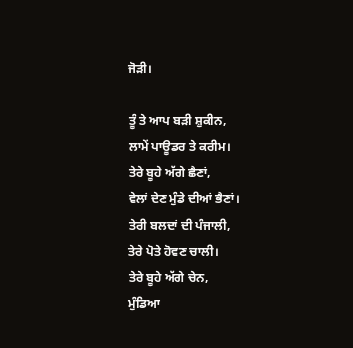ਜੋੜੀ।

ਤੂੰ ਤੇ ਆਪ ਬੜੀ ਸ਼ੁਕੀਨ,
ਲਾਮੇਂ ਪਾਊਡਰ ਤੇ ਕਰੀਮ।
ਤੇਰੇ ਬੂਹੇ ਅੱਗੇ ਛੈਣਾਂ,
ਵੇਲਾਂ ਦੇਣ ਮੁੰਡੇ ਦੀਆਂ ਭੈਣਾਂ।
ਤੇਰੀ ਬਲਦਾਂ ਦੀ ਪੰਜਾਲੀ,
ਤੇਰੇ ਪੋਤੇ ਹੋਵਣ ਚਾਲੀ।
ਤੇਰੇ ਬੂਹੇ ਅੱਗੇ ਚੇਨ,
ਮੁੰਡਿਆ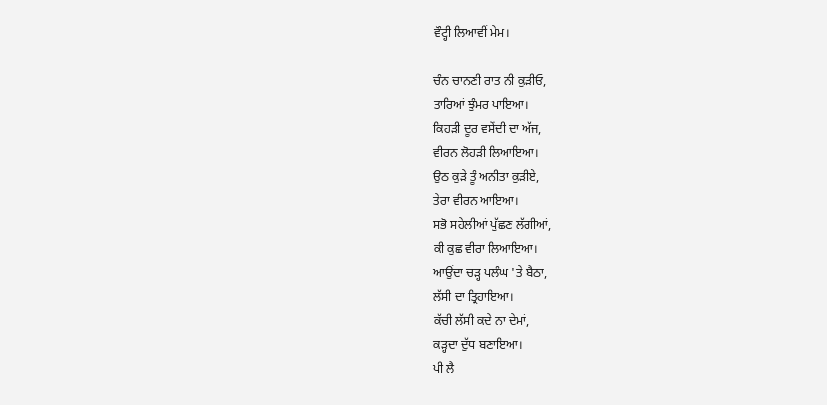ਵੌਟ੍ਹੀ ਲਿਆਵੀਂ ਮੇਮ।

ਚੰਨ ਚਾਨਣੀ ਰਾਤ ਨੀ ਕੁੜੀਓ,
ਤਾਰਿਆਂ ਝੁੰਮਰ ਪਾਇਆ।
ਕਿਹੜੀ ਦੂਰ ਵਸੇਂਦੀ ਦਾ ਅੱਜ,
ਵੀਰਨ ਲੋਹੜੀ ਲਿਆਇਆ।
ਉਠ ਕੁੜੇ ਤੂੰ ਅਨੀਤਾ ਕੁੜੀਏ,
ਤੇਰਾ ਵੀਰਨ ਆਇਆ।
ਸਭੋ ਸਹੇਲੀਆਂ ਪੁੱਛਣ ਲੱਗੀਆਂ,
ਕੀ ਕੁਛ ਵੀਰਾ ਲਿਆਇਆ।
ਆਉਂਦਾ ਚੜ੍ਹ ਪਲੰਘ 'ਤੇ ਬੈਠਾ,
ਲੱਸੀ ਦਾ ਤ੍ਰਿਹਾਇਆ।
ਕੱਚੀ ਲੱਸੀ ਕਦੇ ਨਾ ਦੇਮਾਂ,
ਕੜ੍ਹਦਾ ਦੁੱਧ ਬਣਾਇਆ।
ਪੀ ਲੈ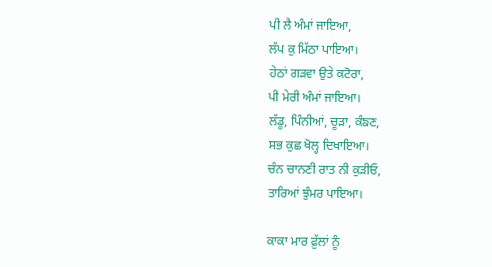ਪੀ ਲੈ ਅੰਮਾਂ ਜਾਇਆ,
ਲੱਪ ਕੁ ਮਿੱਠਾ ਪਾਇਆ।
ਹੇਠਾਂ ਗੜਵਾ ਉਤੇ ਕਟੋਰਾ,
ਪੀ ਮੇਰੀ ਅੰਮਾਂ ਜਾਇਆ।
ਲੱਡੂ, ਪਿੰਨੀਆਂ, ਚੂੜਾ, ਕੰਙਣ,
ਸਭ ਕੁਛ ਖੋਲ੍ਹ ਦਿਖਾਇਆ।
ਚੰਨ ਚਾਨਣੀ ਰਾਤ ਨੀ ਕੁੜੀਓ,
ਤਾਰਿਆਂ ਝੁੰਮਰ ਪਾਇਆ।

ਕਾਕਾ ਮਾਰ ਫ਼ੁੱਲਾਂ ਨੂੰ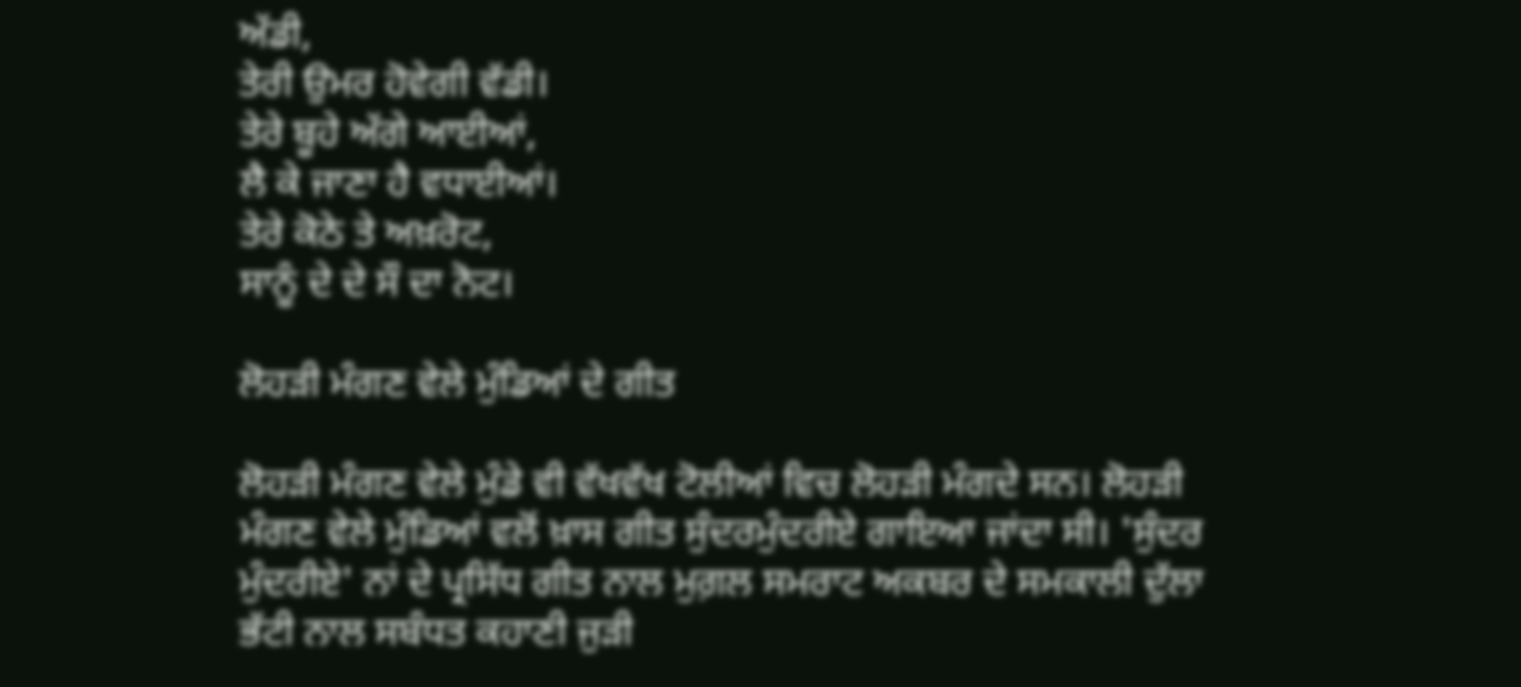ਅੱਡੀ,
ਤੇਰੀ ਉਮਰ ਹੋਵੇਗੀ ਵੱਡੀ।
ਤੇਰੇ ਬੂਹੇ ਅੱਗੇ ਆਈਆਂ,
ਲੈ ਕੇ ਜਾਣਾ ਹੈ ਵਧਾਈਆਂ।
ਤੇਰੇ ਕੋਠੇ ਤੇ ਅਖ਼ਰੋਟ,
ਸਾਨੂੰ ਦੇ ਦੇ ਸੌ ਦਾ ਨੋਟ।

ਲੋਹੜੀ ਮੰਗਣ ਵੇਲੇ ਮੁੰਡਿਆਂ ਦੇ ਗੀਤ

ਲੋਹੜੀ ਮੰਗਣ ਵੇਲੇ ਮੁੰਡੇ ਵੀ ਵੱਖਵੱਖ ਟੋਲੀਆਂ ਵਿਚ ਲੋਹੜੀ ਮੰਗਦੇ ਸਨ। ਲੋਹੜੀ ਮੰਗਣ ਵੇਲੇ ਮੁੰਡਿਆਂ ਵਲੋਂ ਖ਼ਾਸ ਗੀਤ ਸੁੰਦਰਮੁੰਦਰੀਏ ਗਾਇਆ ਜਾਂਦਾ ਸੀ। 'ਸੁੰਦਰ ਮੁੰਦਰੀਏ' ਨਾਂ ਦੇ ਪ੍ਰਸਿੱਧ ਗੀਤ ਨਾਲ ਮੁਗ਼ਲ ਸਮਰਾਟ ਅਕਬਰ ਦੇ ਸਮਕਾਲੀ ਦੁੱਲਾ ਭੱਟੀ ਨਾਲ ਸਬੰਧਤ ਕਹਾਣੀ ਜੁੜੀ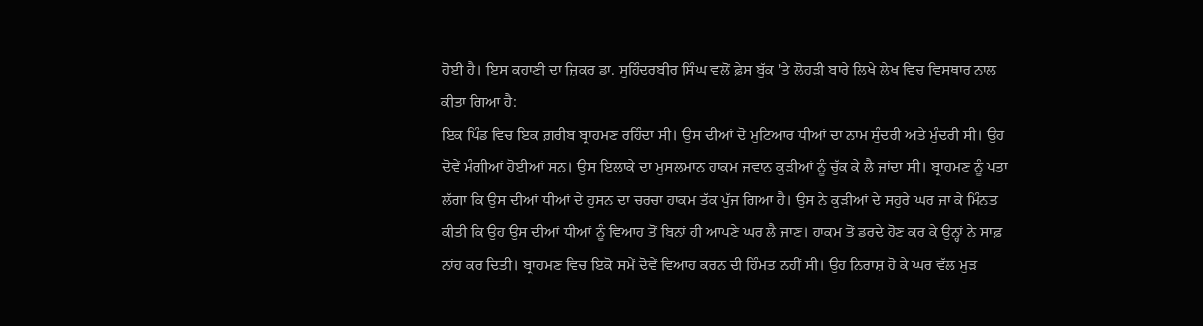ਹੋਈ ਹੈ। ਇਸ ਕਹਾਣੀ ਦਾ ਜ਼ਿਕਰ ਡਾ. ਸੁਹਿੰਦਰਬੀਰ ਸਿੰਘ ਵਲੋਂ ਫ਼ੇਸ ਬੁੱਕ 'ਤੇ ਲੋਹੜੀ ਬਾਰੇ ਲਿਖੇ ਲੇਖ ਵਿਚ ਵਿਸਥਾਰ ਨਾਲ ਕੀਤਾ ਗਿਆ ਹੈ:
ਇਕ ਪਿੰਡ ਵਿਚ ਇਕ ਗ਼ਰੀਬ ਬ੍ਰਾਹਮਣ ਰਹਿੰਦਾ ਸੀ। ਉਸ ਦੀਆਂ ਦੋ ਮੁਟਿਆਰ ਧੀਆਂ ਦਾ ਨਾਮ ਸੁੰਦਰੀ ਅਤੇ ਮੁੰਦਰੀ ਸੀ। ਉਹ ਦੋਵੇਂ ਮੰਗੀਆਂ ਹੋਈਆਂ ਸਨ। ਉਸ ਇਲਾਕੇ ਦਾ ਮੁਸਲਮਾਨ ਹਾਕਮ ਜਵਾਨ ਕੁੜੀਆਂ ਨੂੰ ਚੁੱਕ ਕੇ ਲੈ ਜਾਂਦਾ ਸੀ। ਬ੍ਰਾਹਮਣ ਨੂੰ ਪਤਾ ਲੱਗਾ ਕਿ ਉਸ ਦੀਆਂ ਧੀਆਂ ਦੇ ਹੁਸਨ ਦਾ ਚਰਚਾ ਹਾਕਮ ਤੱਕ ਪੁੱਜ ਗਿਆ ਹੈ। ਉਸ ਨੇ ਕੁੜੀਆਂ ਦੇ ਸਹੁਰੇ ਘਰ ਜਾ ਕੇ ਮਿੰਨਤ ਕੀਤੀ ਕਿ ਉਹ ਉਸ ਦੀਆਂ ਧੀਆਂ ਨੂੰ ਵਿਆਹ ਤੋਂ ਬਿਨਾਂ ਹੀ ਆਪਣੇ ਘਰ ਲੈ ਜਾਣ। ਹਾਕਮ ਤੋਂ ਡਰਦੇ ਹੋਣ ਕਰ ਕੇ ਉਨ੍ਹਾਂ ਨੇ ਸਾਫ਼ ਨਾਂਹ ਕਰ ਦਿਤੀ। ਬ੍ਰਾਹਮਣ ਵਿਚ ਇਕੋ ਸਮੇਂ ਦੋਵੇਂ ਵਿਆਹ ਕਰਨ ਦੀ ਹਿੰਮਤ ਨਹੀਂ ਸੀ। ਉਹ ਨਿਰਾਸ਼ ਹੋ ਕੇ ਘਰ ਵੱਲ ਮੁੜ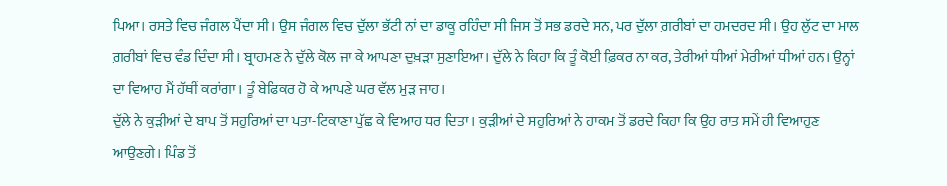ਪਿਆ। ਰਸਤੇ ਵਿਚ ਜੰਗਲ ਪੈਂਦਾ ਸੀ। ਉਸ ਜੰਗਲ ਵਿਚ ਦੁੱਲਾ ਭੱਟੀ ਨਾਂ ਦਾ ਡਾਕੂ ਰਹਿੰਦਾ ਸੀ ਜਿਸ ਤੋਂ ਸਭ ਡਰਦੇ ਸਨ, ਪਰ ਦੁੱਲਾ ਗ਼ਰੀਬਾਂ ਦਾ ਹਮਦਰਦ ਸੀ। ਉਹ ਲੁੱਟ ਦਾ ਮਾਲ ਗ਼ਰੀਬਾਂ ਵਿਚ ਵੰਡ ਦਿੰਦਾ ਸੀ। ਬ੍ਰਾਹਮਣ ਨੇ ਦੁੱਲੇ ਕੋਲ ਜਾ ਕੇ ਆਪਣਾ ਦੁਖ਼ੜਾ ਸੁਣਾਇਆ। ਦੁੱਲੇ ਨੇ ਕਿਹਾ ਕਿ ਤੂੰ ਕੋਈ ਫ਼ਿਕਰ ਨਾ ਕਰ, ਤੇਰੀਆਂ ਧੀਆਂ ਮੇਰੀਆਂ ਧੀਆਂ ਹਨ। ਉਨ੍ਹਾਂ ਦਾ ਵਿਆਹ ਮੈਂ ਹੱਥੀਂ ਕਰਾਂਗਾ। ਤੂੰ ਬੇਫਿਕਰ ਹੋ ਕੇ ਆਪਣੇ ਘਰ ਵੱਲ ਮੁੜ ਜਾਹ।
ਦੁੱਲੇ ਨੇ ਕੁੜੀਆਂ ਦੇ ਬਾਪ ਤੋਂ ਸਹੁਰਿਆਂ ਦਾ ਪਤਾ-ਟਿਕਾਣਾ ਪੁੱਛ ਕੇ ਵਿਆਹ ਧਰ ਦਿਤਾ। ਕੁੜੀਆਂ ਦੇ ਸਹੁਰਿਆਂ ਨੇ ਹਾਕਮ ਤੋਂ ਡਰਦੇ ਕਿਹਾ ਕਿ ਉਹ ਰਾਤ ਸਮੇਂ ਹੀ ਵਿਆਹੁਣ ਆਉਣਗੇ। ਪਿੰਡ ਤੋਂ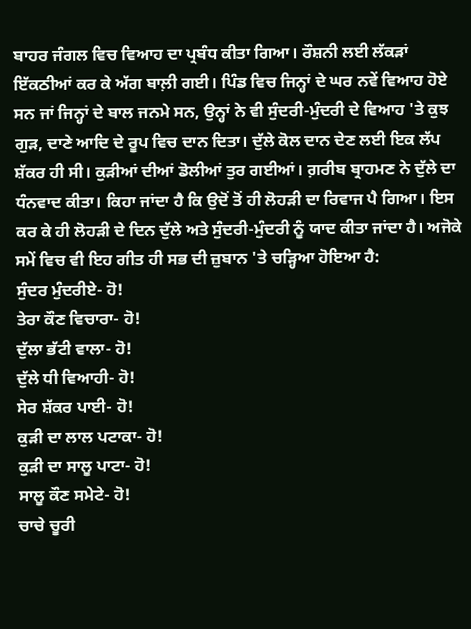ਬਾਹਰ ਜੰਗਲ ਵਿਚ ਵਿਆਹ ਦਾ ਪ੍ਰਬੰਧ ਕੀਤਾ ਗਿਆ। ਰੌਸ਼ਨੀ ਲਈ ਲੱਕੜਾਂ ਇੱਕਠੀਆਂ ਕਰ ਕੇ ਅੱਗ ਬਾਲ਼ੀ ਗਈ। ਪਿੰਡ ਵਿਚ ਜਿਨ੍ਹਾਂ ਦੇ ਘਰ ਨਵੇਂ ਵਿਆਹ ਹੋਏ ਸਨ ਜਾਂ ਜਿਨ੍ਹਾਂ ਦੇ ਬਾਲ ਜਨਮੇ ਸਨ, ਉਨ੍ਹਾਂ ਨੇ ਵੀ ਸੁੰਦਰੀ-ਮੁੰਦਰੀ ਦੇ ਵਿਆਹ 'ਤੇ ਕੁਝ ਗੁੜ, ਦਾਣੇ ਆਦਿ ਦੇ ਰੂਪ ਵਿਚ ਦਾਨ ਦਿਤਾ। ਦੁੱਲੇ ਕੋਲ ਦਾਨ ਦੇਣ ਲਈ ਇਕ ਲੱਪ ਸ਼ੱਕਰ ਹੀ ਸੀ। ਕੁੜੀਆਂ ਦੀਆਂ ਡੋਲੀਆਂ ਤੁਰ ਗਈਆਂ। ਗ਼ਰੀਬ ਬ੍ਰਾਹਮਣ ਨੇ ਦੁੱਲੇ ਦਾ ਧੰਨਵਾਦ ਕੀਤਾ। ਕਿਹਾ ਜਾਂਦਾ ਹੈ ਕਿ ਉਦੋਂ ਤੋਂ ਹੀ ਲੋਹੜੀ ਦਾ ਰਿਵਾਜ ਪੈ ਗਿਆ। ਇਸ ਕਰ ਕੇ ਹੀ ਲੋਹੜੀ ਦੇ ਦਿਨ ਦੁੱਲੇ ਅਤੇ ਸੁੰਦਰੀ-ਮੁੰਦਰੀ ਨੂੰ ਯਾਦ ਕੀਤਾ ਜਾਂਦਾ ਹੈ। ਅਜੋਕੇ ਸਮੇਂ ਵਿਚ ਵੀ ਇਹ ਗੀਤ ਹੀ ਸਭ ਦੀ ਜ਼ੁਬਾਨ 'ਤੇ ਚੜ੍ਹਿਆ ਹੋਇਆ ਹੈ:
ਸੁੰਦਰ ਮੁੰਦਰੀਏ- ਹੋ!
ਤੇਰਾ ਕੌਣ ਵਿਚਾਰਾ- ਹੋ!
ਦੁੱਲਾ ਭੱਟੀ ਵਾਲਾ- ਹੋ!
ਦੁੱਲੇ ਧੀ ਵਿਆਹੀ- ਹੋ!
ਸੇਰ ਸ਼ੱਕਰ ਪਾਈ- ਹੋ!
ਕੁੜੀ ਦਾ ਲਾਲ ਪਟਾਕਾ- ਹੋ!
ਕੁੜੀ ਦਾ ਸਾਲੂ ਪਾਟਾ- ਹੋ!
ਸਾਲੂ ਕੌਣ ਸਮੇਟੇ- ਹੋ!
ਚਾਚੇ ਚੂਰੀ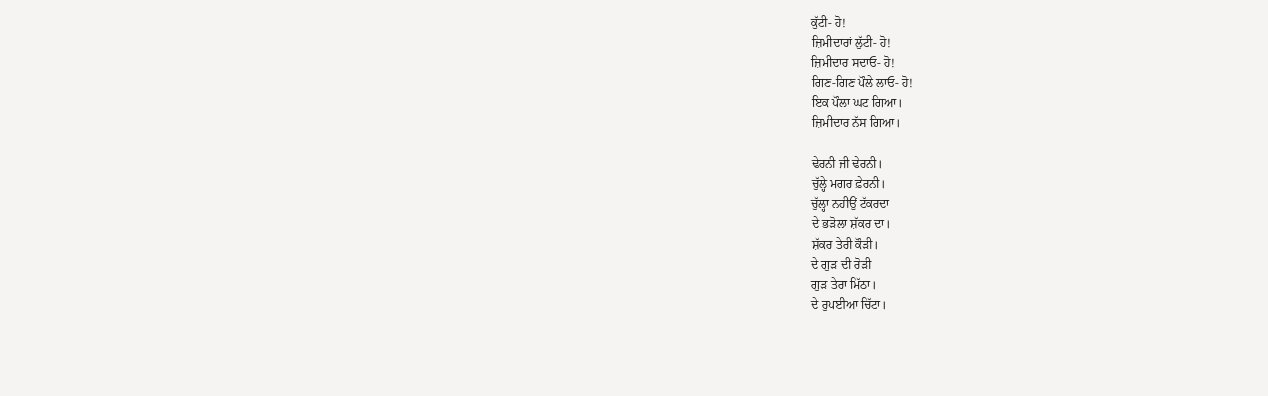ਕੁੱਟੀ- ਹੋ!
ਜ਼ਿਮੀਦਾਰਾਂ ਲੁੱਟੀ- ਹੋ!
ਜ਼ਿਮੀਦਾਰ ਸਦਾਓ- ਹੋ!
ਗਿਣ-ਗਿਣ ਪੌਲੇ ਲਾਓ- ਹੋ!
ਇਕ ਪੌਲਾ ਘਟ ਗਿਆ।
ਜ਼ਿਮੀਦਾਰ ਨੱਸ ਗਿਆ।

ਢੇਰਨੀ ਜੀ ਢੇਰਨੀ।
ਚੁੱਲ੍ਹੇ ਮਗਰ ਫ਼ੇਰਨੀ।
ਚੁੱਲ੍ਹਾ ਨਹੀਉਂ ਟੱਕਰਦਾ
ਦੇ ਭੜੋਲਾ ਸ਼ੱਕਰ ਦਾ।
ਸ਼ੱਕਰ ਤੇਰੀ ਕੌੜੀ।
ਦੇ ਗੁੜ ਦੀ ਰੋੜੀ
ਗੁੜ ਤੇਰਾ ਮਿੱਠਾ।
ਦੇ ਰੁਪਈਆ ਚਿੱਟਾ।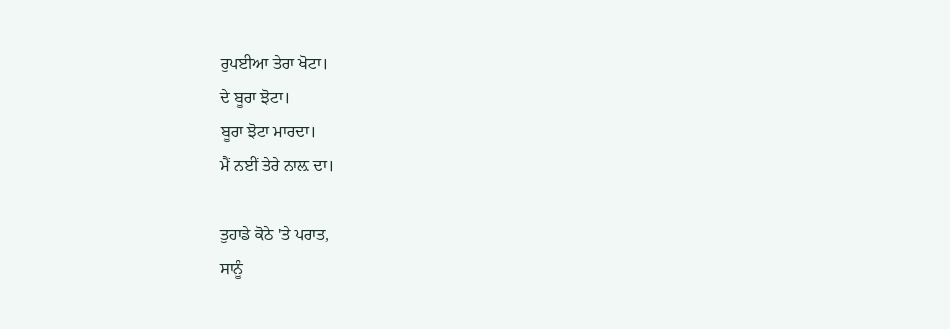ਰੁਪਈਆ ਤੇਰਾ ਖੋਟਾ।
ਦੇ ਬੂਰਾ ਝੋਟਾ।
ਬੂਰਾ ਝੋਟਾ ਮਾਰਦਾ।
ਮੈਂ ਨਈਂ ਤੇਰੇ ਨਾਲ਼ ਦਾ।

ਤੁਹਾਡੇ ਕੋਠੇ 'ਤੇ ਪਰਾਤ,
ਸਾਨੂੰ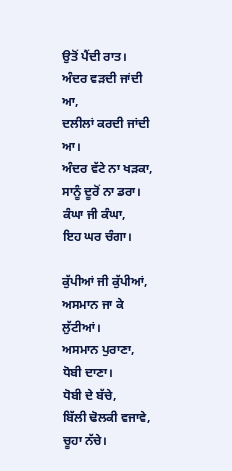ਉਤੋਂ ਪੈਂਦੀ ਰਾਤ।
ਅੰਦਰ ਵੜਦੀ ਜਾਂਦੀ ਆ,
ਦਲੀਲਾਂ ਕਰਦੀ ਜਾਂਦੀ ਆ।
ਅੰਦਰ ਵੱਟੇ ਨਾ ਖੜਕਾ,
ਸਾਨੂੰ ਦੂਰੋਂ ਨਾ ਡਰਾ।
ਕੰਘਾ ਜੀ ਕੰਘਾ,
ਇਹ ਘਰ ਚੰਗਾ।

ਕੁੱਪੀਆਂ ਜੀ ਕੁੱਪੀਆਂ,
ਅਸਮਾਨ ਜਾ ਕੇ ਲੁੱਟੀਆਂ।
ਅਸਮਾਨ ਪੁਰਾਣਾ,
ਧੋਬੀ ਦਾਣਾ।
ਧੋਬੀ ਦੇ ਬੱਚੇ,
ਬਿੱਲੀ ਢੋਲਕੀ ਵਜਾਵੇ,
ਚੂਹਾ ਨੱਚੇ।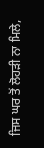ਜਿਸ ਘਰ ਤੋਂ ਲੋਹੜੀ ਨਾ ਮਿਲੇ,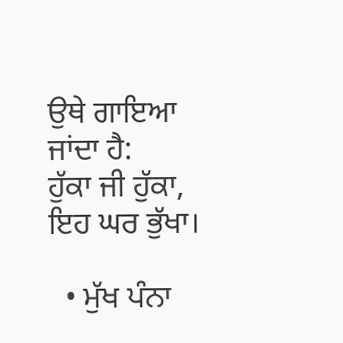ਉਥੇ ਗਾਇਆ ਜਾਂਦਾ ਹੈ:
ਹੁੱਕਾ ਜੀ ਹੁੱਕਾ,
ਇਹ ਘਰ ਭੁੱਖਾ।

  • ਮੁੱਖ ਪੰਨਾ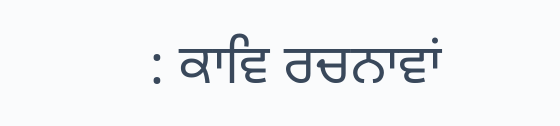: ਕਾਵਿ ਰਚਨਾਵਾਂ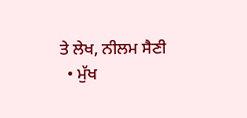ਤੇ ਲੇਖ, ਨੀਲਮ ਸੈਣੀ
  • ਮੁੱਖ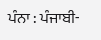ਪੰਨਾ : ਪੰਜਾਬੀ-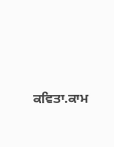ਕਵਿਤਾ.ਕਾਮ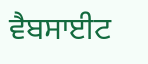ਵੈਬਸਾਈਟ